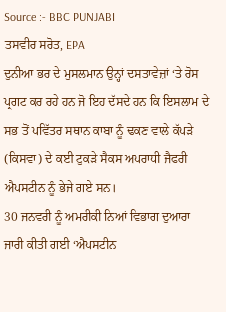Source :- BBC PUNJABI
ਤਸਵੀਰ ਸਰੋਤ, EPA
ਦੁਨੀਆ ਭਰ ਦੇ ਮੁਸਲਮਾਨ ਉਨ੍ਹਾਂ ਦਸਤਾਵੇਜ਼ਾਂ ‘ਤੇ ਰੋਸ ਪ੍ਰਗਟ ਕਰ ਰਹੇ ਹਨ ਜੋ ਇਹ ਦੱਸਦੇ ਹਨ ਕਿ ਇਸਲਾਮ ਦੇ ਸਭ ਤੋਂ ਪਵਿੱਤਰ ਸਥਾਨ ਕਾਬਾ ਨੂੰ ਢਕਣ ਵਾਲੇ ਕੱਪੜੇ (ਕਿਸਵਾ) ਦੇ ਕਈ ਟੁਕੜੇ ਸੈਕਸ ਅਪਰਾਧੀ ਜੈਫਰੀ ਐਪਸਟੀਨ ਨੂੰ ਭੇਜੇ ਗਏ ਸਨ।
30 ਜਨਵਰੀ ਨੂੰ ਅਮਰੀਕੀ ਨਿਆਂ ਵਿਭਾਗ ਦੁਆਰਾ ਜਾਰੀ ਕੀਤੀ ਗਈ ‘ਐਪਸਟੀਨ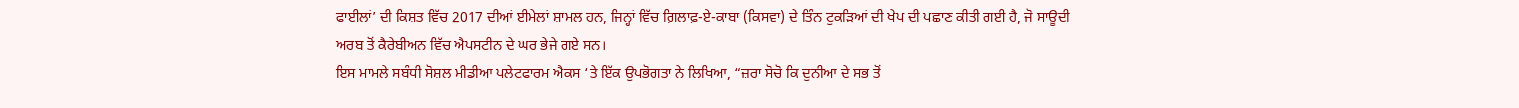ਫਾਈਲਾਂ’ ਦੀ ਕਿਸ਼ਤ ਵਿੱਚ 2017 ਦੀਆਂ ਈਮੇਲਾਂ ਸ਼ਾਮਲ ਹਨ, ਜਿਨ੍ਹਾਂ ਵਿੱਚ ਗ਼ਿਲਾਫ਼-ਏ-ਕਾਬਾ (ਕਿਸਵਾ) ਦੇ ਤਿੰਨ ਟੁਕੜਿਆਂ ਦੀ ਖੇਪ ਦੀ ਪਛਾਣ ਕੀਤੀ ਗਈ ਹੈ, ਜੋ ਸਾਊਦੀ ਅਰਬ ਤੋਂ ਕੈਰੇਬੀਅਨ ਵਿੱਚ ਐਪਸਟੀਨ ਦੇ ਘਰ ਭੇਜੇ ਗਏ ਸਨ।
ਇਸ ਮਾਮਲੇ ਸਬੰਧੀ ਸੋਸ਼ਲ ਮੀਡੀਆ ਪਲੇਟਫਾਰਮ ਐਕਸ ‘ਤੇ ਇੱਕ ਉਪਭੋਗਤਾ ਨੇ ਲਿਖਿਆ, “ਜ਼ਰਾ ਸੋਚੋ ਕਿ ਦੁਨੀਆ ਦੇ ਸਭ ਤੋਂ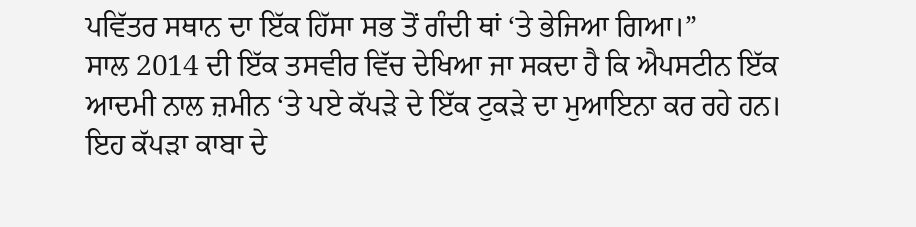ਪਵਿੱਤਰ ਸਥਾਨ ਦਾ ਇੱਕ ਹਿੱਸਾ ਸਭ ਤੋਂ ਗੰਦੀ ਥਾਂ ‘ਤੇ ਭੇਜਿਆ ਗਿਆ।”
ਸਾਲ 2014 ਦੀ ਇੱਕ ਤਸਵੀਰ ਵਿੱਚ ਦੇਖਿਆ ਜਾ ਸਕਦਾ ਹੈ ਕਿ ਐਪਸਟੀਨ ਇੱਕ ਆਦਮੀ ਨਾਲ ਜ਼ਮੀਨ ‘ਤੇ ਪਏ ਕੱਪੜੇ ਦੇ ਇੱਕ ਟੁਕੜੇ ਦਾ ਮੁਆਇਨਾ ਕਰ ਰਹੇ ਹਨ। ਇਹ ਕੱਪੜਾ ਕਾਬਾ ਦੇ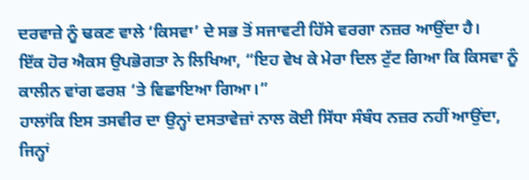ਦਰਵਾਜ਼ੇ ਨੂੰ ਢਕਣ ਵਾਲੇ ‘ਕਿਸਵਾ’ ਦੇ ਸਭ ਤੋਂ ਸਜਾਵਟੀ ਹਿੱਸੇ ਵਰਗਾ ਨਜ਼ਰ ਆਉਂਦਾ ਹੈ।
ਇੱਕ ਹੋਰ ਐਕਸ ਉਪਭੋਗਤਾ ਨੇ ਲਿਖਿਆ, “ਇਹ ਵੇਖ ਕੇ ਮੇਰਾ ਦਿਲ ਟੁੱਟ ਗਿਆ ਕਿ ਕਿਸਵਾ ਨੂੰ ਕਾਲੀਨ ਵਾਂਗ ਫਰਸ਼ ‘ਤੇ ਵਿਛਾਇਆ ਗਿਆ।”
ਹਾਲਾਂਕਿ ਇਸ ਤਸਵੀਰ ਦਾ ਉਨ੍ਹਾਂ ਦਸਤਾਵੇਜ਼ਾਂ ਨਾਲ ਕੋਈ ਸਿੱਧਾ ਸੰਬੰਧ ਨਜ਼ਰ ਨਹੀਂ ਆਉਂਦਾ, ਜਿਨ੍ਹਾਂ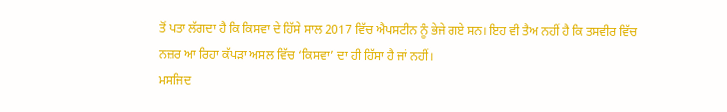ਤੋਂ ਪਤਾ ਲੱਗਦਾ ਹੈ ਕਿ ਕਿਸਵਾ ਦੇ ਹਿੱਸੇ ਸਾਲ 2017 ਵਿੱਚ ਐਪਸਟੀਨ ਨੂੰ ਭੇਜੇ ਗਏ ਸਨ। ਇਹ ਵੀ ਤੈਅ ਨਹੀਂ ਹੈ ਕਿ ਤਸਵੀਰ ਵਿੱਚ ਨਜ਼ਰ ਆ ਰਿਹਾ ਕੱਪੜਾ ਅਸਲ ਵਿੱਚ ‘ਕਿਸਵਾ’ ਦਾ ਹੀ ਹਿੱਸਾ ਹੈ ਜਾਂ ਨਹੀਂ।
ਮਸਜਿਦ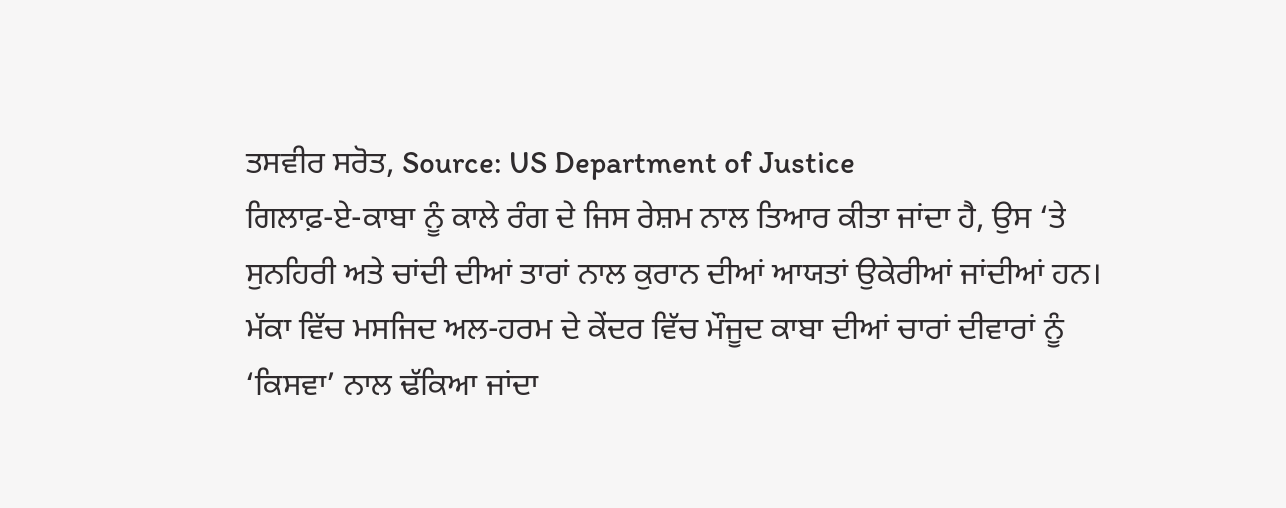ਤਸਵੀਰ ਸਰੋਤ, Source: US Department of Justice
ਗਿਲਾਫ਼-ਏ-ਕਾਬਾ ਨੂੰ ਕਾਲੇ ਰੰਗ ਦੇ ਜਿਸ ਰੇਸ਼ਮ ਨਾਲ ਤਿਆਰ ਕੀਤਾ ਜਾਂਦਾ ਹੈ, ਉਸ ‘ਤੇ ਸੁਨਹਿਰੀ ਅਤੇ ਚਾਂਦੀ ਦੀਆਂ ਤਾਰਾਂ ਨਾਲ ਕੁਰਾਨ ਦੀਆਂ ਆਯਤਾਂ ਉਕੇਰੀਆਂ ਜਾਂਦੀਆਂ ਹਨ।
ਮੱਕਾ ਵਿੱਚ ਮਸਜਿਦ ਅਲ-ਹਰਮ ਦੇ ਕੇਂਦਰ ਵਿੱਚ ਮੌਜੂਦ ਕਾਬਾ ਦੀਆਂ ਚਾਰਾਂ ਦੀਵਾਰਾਂ ਨੂੰ ‘ਕਿਸਵਾ’ ਨਾਲ ਢੱਕਿਆ ਜਾਂਦਾ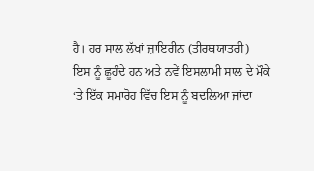ਹੈ। ਹਰ ਸਾਲ ਲੱਖਾਂ ਜ਼ਾਇਰੀਨ (ਤੀਰਥਯਾਤਰੀ) ਇਸ ਨੂੰ ਛੂਹੰਦੇ ਹਨ ਅਤੇ ਨਵੇਂ ਇਸਲਾਮੀ ਸਾਲ ਦੇ ਮੌਕੇ ‘ਤੇ ਇੱਕ ਸਮਾਰੋਹ ਵਿੱਚ ਇਸ ਨੂੰ ਬਦਲਿਆ ਜਾਂਦਾ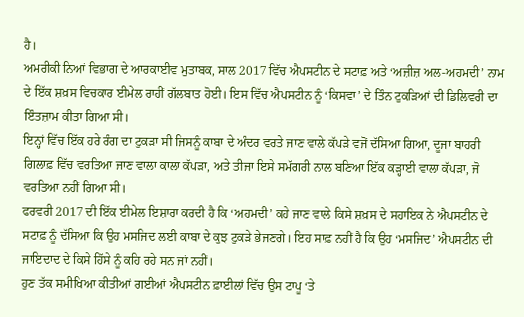ਹੈ।
ਅਮਰੀਕੀ ਨਿਆਂ ਵਿਭਾਗ ਦੇ ਆਰਕਾਈਵ ਮੁਤਾਬਕ, ਸਾਲ 2017 ਵਿੱਚ ਐਪਸਟੀਨ ਦੇ ਸਟਾਫ਼ ਅਤੇ ‘ਅਜ਼ੀਜ਼ ਅਲ-ਅਹਮਦੀ’ ਨਾਮ ਦੇ ਇੱਕ ਸ਼ਖ਼ਸ ਵਿਚਕਾਰ ਈਮੇਲ ਰਾਹੀਂ ਗੱਲਬਾਤ ਹੋਈ। ਇਸ ਵਿੱਚ ਐਪਸਟੀਨ ਨੂੰ ‘ਕਿਸਵਾ’ ਦੇ ਤਿੰਨ ਟੁਕੜਿਆਂ ਦੀ ਡਿਲਿਵਰੀ ਦਾ ਇੰਤਜ਼ਾਮ ਕੀਤਾ ਗਿਆ ਸੀ।
ਇਨ੍ਹਾਂ ਵਿੱਚ ਇੱਕ ਹਰੇ ਰੰਗ ਦਾ ਟੁਕੜਾ ਸੀ ਜਿਸਨੂੰ ਕਾਬਾ ਦੇ ਅੰਦਰ ਵਰਤੇ ਜਾਣ ਵਾਲੇ ਕੱਪੜੇ ਵਜੋਂ ਦੱਸਿਆ ਗਿਆ, ਦੂਜਾ ਬਾਹਰੀ ਗਿਲਾਫ਼ ਵਿੱਚ ਵਰਤਿਆ ਜਾਣ ਵਾਲਾ ਕਾਲਾ ਕੱਪੜਾ, ਅਤੇ ਤੀਜਾ ਇਸੇ ਸਮੱਗਰੀ ਨਾਲ ਬਣਿਆ ਇੱਕ ਕੜ੍ਹਾਈ ਵਾਲਾ ਕੱਪੜਾ, ਜੋ ਵਰਤਿਆ ਨਹੀਂ ਗਿਆ ਸੀ।
ਫਰਵਰੀ 2017 ਦੀ ਇੱਕ ਈਮੇਲ ਇਸ਼ਾਰਾ ਕਰਦੀ ਹੈ ਕਿ ‘ਅਹਮਦੀ’ ਕਹੇ ਜਾਣ ਵਾਲੇ ਕਿਸੇ ਸ਼ਖ਼ਸ ਦੇ ਸਹਾਇਕ ਨੇ ਐਪਸਟੀਨ ਦੇ ਸਟਾਫ਼ ਨੂੰ ਦੱਸਿਆ ਕਿ ਉਹ ਮਸਜਿਦ ਲਈ ਕਾਬਾ ਦੇ ਕੁਝ ਟੁਕੜੇ ਭੇਜਣਗੇ। ਇਹ ਸਾਫ਼ ਨਹੀਂ ਹੈ ਕਿ ਉਹ ‘ਮਸਜਿਦ’ ਐਪਸਟੀਨ ਦੀ ਜਾਇਦਾਦ ਦੇ ਕਿਸੇ ਹਿੱਸੇ ਨੂੰ ਕਹਿ ਰਹੇ ਸਨ ਜਾਂ ਨਹੀਂ।
ਹੁਣ ਤੱਕ ਸਮੀਖਿਆ ਕੀਤੀਆਂ ਗਈਆਂ ਐਪਸਟੀਨ ਫ਼ਾਈਲਾਂ ਵਿੱਚ ਉਸ ਟਾਪੂ ‘ਤੇ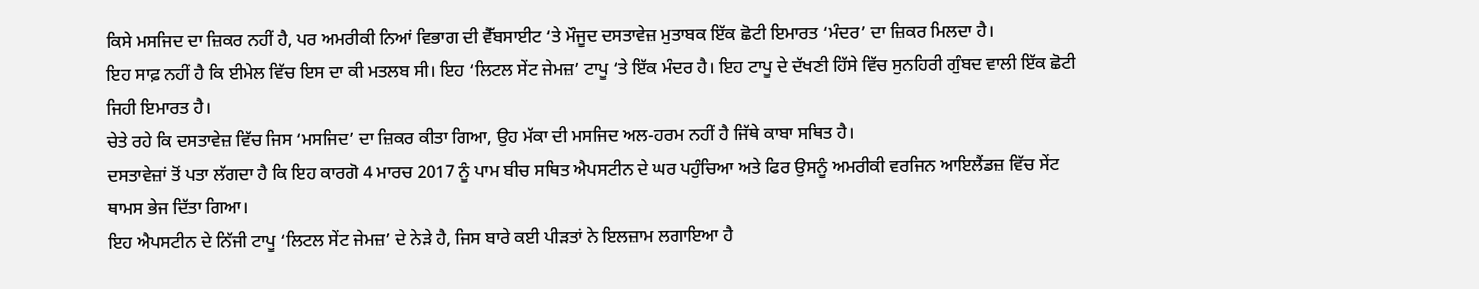ਕਿਸੇ ਮਸਜਿਦ ਦਾ ਜ਼ਿਕਰ ਨਹੀਂ ਹੈ, ਪਰ ਅਮਰੀਕੀ ਨਿਆਂ ਵਿਭਾਗ ਦੀ ਵੈੱਬਸਾਈਟ ‘ਤੇ ਮੌਜੂਦ ਦਸਤਾਵੇਜ਼ ਮੁਤਾਬਕ ਇੱਕ ਛੋਟੀ ਇਮਾਰਤ ‘ਮੰਦਰ’ ਦਾ ਜ਼ਿਕਰ ਮਿਲਦਾ ਹੈ।
ਇਹ ਸਾਫ਼ ਨਹੀਂ ਹੈ ਕਿ ਈਮੇਲ ਵਿੱਚ ਇਸ ਦਾ ਕੀ ਮਤਲਬ ਸੀ। ਇਹ ‘ਲਿਟਲ ਸੇਂਟ ਜੇਮਜ਼’ ਟਾਪੂ ‘ਤੇ ਇੱਕ ਮੰਦਰ ਹੈ। ਇਹ ਟਾਪੂ ਦੇ ਦੱਖਣੀ ਹਿੱਸੇ ਵਿੱਚ ਸੁਨਹਿਰੀ ਗੁੰਬਦ ਵਾਲੀ ਇੱਕ ਛੋਟੀ ਜਿਹੀ ਇਮਾਰਤ ਹੈ।
ਚੇਤੇ ਰਹੇ ਕਿ ਦਸਤਾਵੇਜ਼ ਵਿੱਚ ਜਿਸ ‘ਮਸਜਿਦ’ ਦਾ ਜ਼ਿਕਰ ਕੀਤਾ ਗਿਆ, ਉਹ ਮੱਕਾ ਦੀ ਮਸਜਿਦ ਅਲ-ਹਰਮ ਨਹੀਂ ਹੈ ਜਿੱਥੇ ਕਾਬਾ ਸਥਿਤ ਹੈ।
ਦਸਤਾਵੇਜ਼ਾਂ ਤੋਂ ਪਤਾ ਲੱਗਦਾ ਹੈ ਕਿ ਇਹ ਕਾਰਗੋ 4 ਮਾਰਚ 2017 ਨੂੰ ਪਾਮ ਬੀਚ ਸਥਿਤ ਐਪਸਟੀਨ ਦੇ ਘਰ ਪਹੁੰਚਿਆ ਅਤੇ ਫਿਰ ਉਸਨੂੰ ਅਮਰੀਕੀ ਵਰਜਿਨ ਆਇਲੈਂਡਜ਼ ਵਿੱਚ ਸੇਂਟ ਥਾਮਸ ਭੇਜ ਦਿੱਤਾ ਗਿਆ।
ਇਹ ਐਪਸਟੀਨ ਦੇ ਨਿੱਜੀ ਟਾਪੂ ‘ਲਿਟਲ ਸੇਂਟ ਜੇਮਜ਼’ ਦੇ ਨੇੜੇ ਹੈ, ਜਿਸ ਬਾਰੇ ਕਈ ਪੀੜਤਾਂ ਨੇ ਇਲਜ਼ਾਮ ਲਗਾਇਆ ਹੈ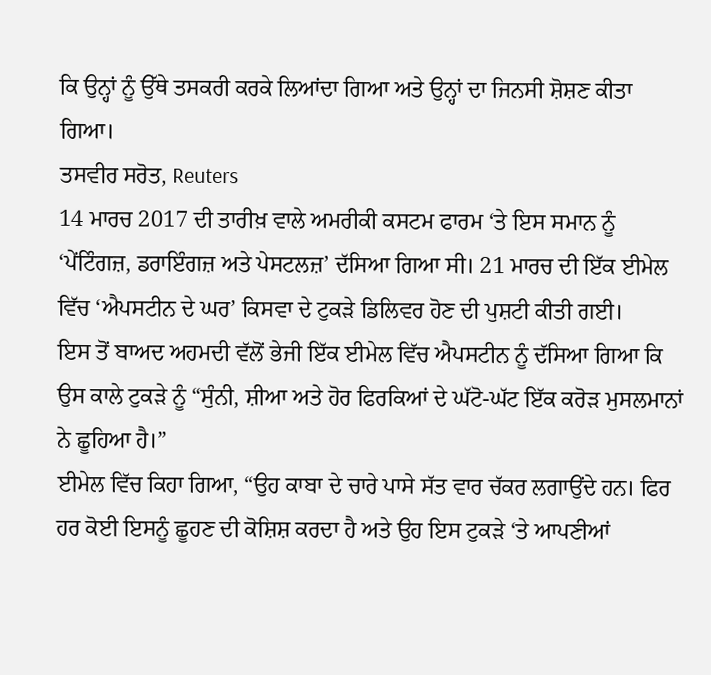ਕਿ ਉਨ੍ਹਾਂ ਨੂੰ ਉੱਥੇ ਤਸਕਰੀ ਕਰਕੇ ਲਿਆਂਦਾ ਗਿਆ ਅਤੇ ਉਨ੍ਹਾਂ ਦਾ ਜਿਨਸੀ ਸ਼ੋਸ਼ਣ ਕੀਤਾ ਗਿਆ।
ਤਸਵੀਰ ਸਰੋਤ, Reuters
14 ਮਾਰਚ 2017 ਦੀ ਤਾਰੀਖ਼ ਵਾਲੇ ਅਮਰੀਕੀ ਕਸਟਮ ਫਾਰਮ ‘ਤੇ ਇਸ ਸਮਾਨ ਨੂੰ ‘ਪੇਂਟਿੰਗਜ਼, ਡਰਾਇੰਗਜ਼ ਅਤੇ ਪੇਸਟਲਜ਼’ ਦੱਸਿਆ ਗਿਆ ਸੀ। 21 ਮਾਰਚ ਦੀ ਇੱਕ ਈਮੇਲ ਵਿੱਚ ‘ਐਪਸਟੀਨ ਦੇ ਘਰ’ ਕਿਸਵਾ ਦੇ ਟੁਕੜੇ ਡਿਲਿਵਰ ਹੋਣ ਦੀ ਪੁਸ਼ਟੀ ਕੀਤੀ ਗਈ।
ਇਸ ਤੋਂ ਬਾਅਦ ਅਹਮਦੀ ਵੱਲੋਂ ਭੇਜੀ ਇੱਕ ਈਮੇਲ ਵਿੱਚ ਐਪਸਟੀਨ ਨੂੰ ਦੱਸਿਆ ਗਿਆ ਕਿ ਉਸ ਕਾਲੇ ਟੁਕੜੇ ਨੂੰ “ਸੁੰਨੀ, ਸ਼ੀਆ ਅਤੇ ਹੋਰ ਫਿਰਕਿਆਂ ਦੇ ਘੱਟੋ-ਘੱਟ ਇੱਕ ਕਰੋੜ ਮੁਸਲਮਾਨਾਂ ਨੇ ਛੂਹਿਆ ਹੈ।”
ਈਮੇਲ ਵਿੱਚ ਕਿਹਾ ਗਿਆ, “ਉਹ ਕਾਬਾ ਦੇ ਚਾਰੇ ਪਾਸੇ ਸੱਤ ਵਾਰ ਚੱਕਰ ਲਗਾਉਂਦੇ ਹਨ। ਫਿਰ ਹਰ ਕੋਈ ਇਸਨੂੰ ਛੂਹਣ ਦੀ ਕੋਸ਼ਿਸ਼ ਕਰਦਾ ਹੈ ਅਤੇ ਉਹ ਇਸ ਟੁਕੜੇ ‘ਤੇ ਆਪਣੀਆਂ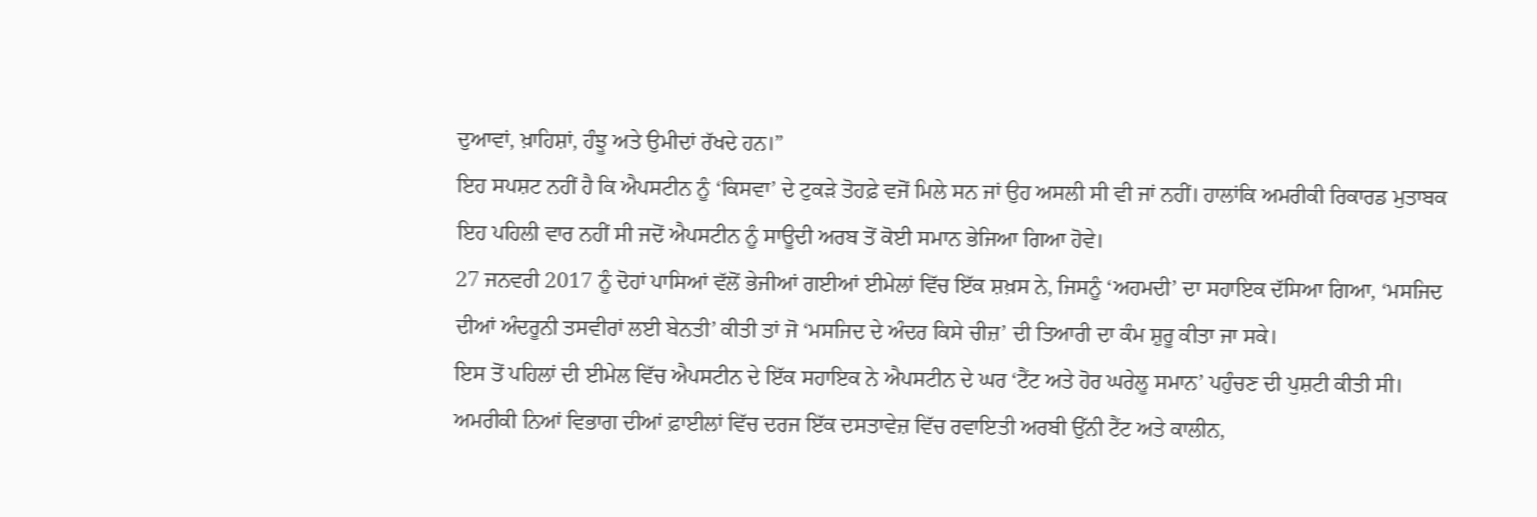ਦੁਆਵਾਂ, ਖ਼ਾਹਿਸ਼ਾਂ, ਹੰਝੂ ਅਤੇ ਉਮੀਦਾਂ ਰੱਖਦੇ ਹਨ।”
ਇਹ ਸਪਸ਼ਟ ਨਹੀਂ ਹੈ ਕਿ ਐਪਸਟੀਨ ਨੂੰ ‘ਕਿਸਵਾ’ ਦੇ ਟੁਕੜੇ ਤੋਹਫ਼ੇ ਵਜੋਂ ਮਿਲੇ ਸਨ ਜਾਂ ਉਹ ਅਸਲੀ ਸੀ ਵੀ ਜਾਂ ਨਹੀਂ। ਹਾਲਾਂਕਿ ਅਮਰੀਕੀ ਰਿਕਾਰਡ ਮੁਤਾਬਕ ਇਹ ਪਹਿਲੀ ਵਾਰ ਨਹੀਂ ਸੀ ਜਦੋਂ ਐਪਸਟੀਨ ਨੂੰ ਸਾਊਦੀ ਅਰਬ ਤੋਂ ਕੋਈ ਸਮਾਨ ਭੇਜਿਆ ਗਿਆ ਹੋਵੇ।
27 ਜਨਵਰੀ 2017 ਨੂੰ ਦੋਹਾਂ ਪਾਸਿਆਂ ਵੱਲੋਂ ਭੇਜੀਆਂ ਗਈਆਂ ਈਮੇਲਾਂ ਵਿੱਚ ਇੱਕ ਸ਼ਖ਼ਸ ਨੇ, ਜਿਸਨੂੰ ‘ਅਹਮਦੀ’ ਦਾ ਸਹਾਇਕ ਦੱਸਿਆ ਗਿਆ, ‘ਮਸਜਿਦ ਦੀਆਂ ਅੰਦਰੂਨੀ ਤਸਵੀਰਾਂ ਲਈ ਬੇਨਤੀ’ ਕੀਤੀ ਤਾਂ ਜੋ ‘ਮਸਜਿਦ ਦੇ ਅੰਦਰ ਕਿਸੇ ਚੀਜ਼’ ਦੀ ਤਿਆਰੀ ਦਾ ਕੰਮ ਸ਼ੁਰੂ ਕੀਤਾ ਜਾ ਸਕੇ।
ਇਸ ਤੋਂ ਪਹਿਲਾਂ ਦੀ ਈਮੇਲ ਵਿੱਚ ਐਪਸਟੀਨ ਦੇ ਇੱਕ ਸਹਾਇਕ ਨੇ ਐਪਸਟੀਨ ਦੇ ਘਰ ‘ਟੈਂਟ ਅਤੇ ਹੋਰ ਘਰੇਲੂ ਸਮਾਨ’ ਪਹੁੰਚਣ ਦੀ ਪੁਸ਼ਟੀ ਕੀਤੀ ਸੀ।
ਅਮਰੀਕੀ ਨਿਆਂ ਵਿਭਾਗ ਦੀਆਂ ਫ਼ਾਈਲਾਂ ਵਿੱਚ ਦਰਜ ਇੱਕ ਦਸਤਾਵੇਜ਼ ਵਿੱਚ ਰਵਾਇਤੀ ਅਰਬੀ ਉੱਨੀ ਟੈਂਟ ਅਤੇ ਕਾਲੀਨ,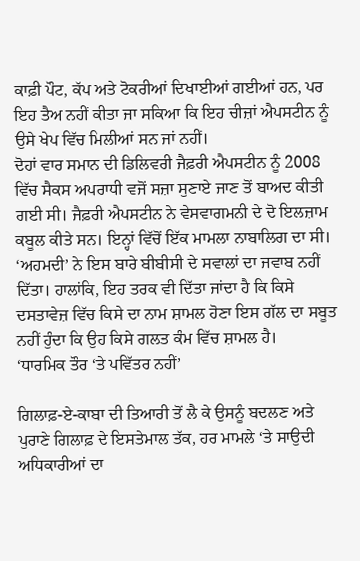ਕਾਫ਼ੀ ਪੌਟ, ਕੱਪ ਅਤੇ ਟੋਕਰੀਆਂ ਦਿਖਾਈਆਂ ਗਈਆਂ ਹਨ, ਪਰ ਇਹ ਤੈਅ ਨਹੀਂ ਕੀਤਾ ਜਾ ਸਕਿਆ ਕਿ ਇਹ ਚੀਜ਼ਾਂ ਐਪਸਟੀਨ ਨੂੰ ਉਸੇ ਖੇਪ ਵਿੱਚ ਮਿਲੀਆਂ ਸਨ ਜਾਂ ਨਹੀਂ।
ਦੋਹਾਂ ਵਾਰ ਸਮਾਨ ਦੀ ਡਿਲਿਵਰੀ ਜੈਫ਼ਰੀ ਐਪਸਟੀਨ ਨੂੰ 2008 ਵਿੱਚ ਸੈਕਸ ਅਪਰਾਧੀ ਵਜੋਂ ਸਜ਼ਾ ਸੁਣਾਏ ਜਾਣ ਤੋਂ ਬਾਅਦ ਕੀਤੀ ਗਈ ਸੀ। ਜੈਫ਼ਰੀ ਐਪਸਟੀਨ ਨੇ ਵੇਸਵਾਗਮਨੀ ਦੇ ਦੋ ਇਲਜ਼ਾਮ ਕਬੂਲ ਕੀਤੇ ਸਨ। ਇਨ੍ਹਾਂ ਵਿੱਚੋਂ ਇੱਕ ਮਾਮਲਾ ਨਾਬਾਲਿਗ ਦਾ ਸੀ।
‘ਅਹਮਦੀ’ ਨੇ ਇਸ ਬਾਰੇ ਬੀਬੀਸੀ ਦੇ ਸਵਾਲਾਂ ਦਾ ਜਵਾਬ ਨਹੀਂ ਦਿੱਤਾ। ਹਾਲਾਂਕਿ, ਇਹ ਤਰਕ ਵੀ ਦਿੱਤਾ ਜਾਂਦਾ ਹੈ ਕਿ ਕਿਸੇ ਦਸਤਾਵੇਜ਼ ਵਿੱਚ ਕਿਸੇ ਦਾ ਨਾਮ ਸ਼ਾਮਲ ਹੋਣਾ ਇਸ ਗੱਲ ਦਾ ਸਬੂਤ ਨਹੀਂ ਹੁੰਦਾ ਕਿ ਉਹ ਕਿਸੇ ਗਲਤ ਕੰਮ ਵਿੱਚ ਸ਼ਾਮਲ ਹੈ।
‘ਧਾਰਮਿਕ ਤੌਰ ‘ਤੇ ਪਵਿੱਤਰ ਨਹੀਂ’

ਗਿਲਾਫ਼-ਏ-ਕਾਬਾ ਦੀ ਤਿਆਰੀ ਤੋਂ ਲੈ ਕੇ ਉਸਨੂੰ ਬਦਲਣ ਅਤੇ ਪੁਰਾਣੇ ਗਿਲਾਫ਼ ਦੇ ਇਸਤੇਮਾਲ ਤੱਕ, ਹਰ ਮਾਮਲੇ ‘ਤੇ ਸਾਉਦੀ ਅਧਿਕਾਰੀਆਂ ਦਾ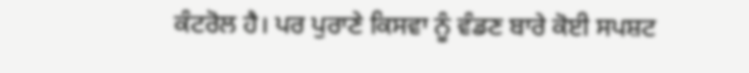ਕੰਟਰੋਲ ਹੈ। ਪਰ ਪੁਰਾਣੇ ਕਿਸਵਾ ਨੂੰ ਵੰਡਣ ਬਾਰੇ ਕੋਈ ਸਪਸ਼ਟ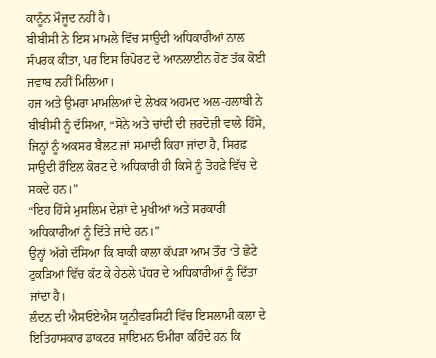ਕਾਨੂੰਨ ਮੌਜੂਦ ਨਹੀਂ ਹੈ।
ਬੀਬੀਸੀ ਨੇ ਇਸ ਮਾਮਲੇ ਵਿੱਚ ਸਾਉਦੀ ਅਧਿਕਾਰੀਆਂ ਨਾਲ ਸੰਪਰਕ ਕੀਤਾ, ਪਰ ਇਸ ਰਿਪੋਰਟ ਦੇ ਆਨਲਾਈਨ ਹੋਣ ਤੱਕ ਕੋਈ ਜਵਾਬ ਨਹੀਂ ਮਿਲਿਆ।
ਹਜ ਅਤੇ ਉਮਰਾ ਮਾਮਲਿਆਂ ਦੇ ਲੇਖਕ ਅਹਮਦ ਅਲ-ਹਲਾਬੀ ਨੇ ਬੀਬੀਸੀ ਨੂੰ ਦੱਸਿਆ, “ਸੋਨੇ ਅਤੇ ਚਾਂਦੀ ਦੀ ਜ਼ਰਦੋਜ਼ੀ ਵਾਲੇ ਹਿੱਸੇ, ਜਿਨ੍ਹਾਂ ਨੂੰ ਅਕਸਰ ਬੈਲਟ ਜਾਂ ਸਮਾਦੀ ਕਿਹਾ ਜਾਂਦਾ ਹੈ, ਸਿਰਫ਼ ਸਾਉਦੀ ਰੌਇਲ ਕੋਰਟ ਦੇ ਅਧਿਕਾਰੀ ਹੀ ਕਿਸੇ ਨੂੰ ਤੋਹਫ਼ੇ ਵਿੱਚ ਦੇ ਸਕਦੇ ਹਨ।”
“ਇਹ ਹਿੱਸੇ ਮੁਸਲਿਮ ਦੇਸ਼ਾਂ ਦੇ ਮੁਖੀਆਂ ਅਤੇ ਸਰਕਾਰੀ ਅਧਿਕਾਰੀਆਂ ਨੂੰ ਦਿੱਤੇ ਜਾਂਦੇ ਹਨ।”
ਉਨ੍ਹਾਂ ਅੱਗੇ ਦੱਸਿਆ ਕਿ ਬਾਕੀ ਕਾਲਾ ਕੱਪੜਾ ਆਮ ਤੌਰ ‘ਤੇ ਛੋਟੇ ਟੁਕੜਿਆਂ ਵਿੱਚ ਕੱਟ ਕੇ ਹੇਠਲੇ ਪੱਧਰ ਦੇ ਅਧਿਕਾਰੀਆਂ ਨੂੰ ਦਿੱਤਾ ਜਾਂਦਾ ਹੈ।
ਲੰਦਨ ਦੀ ਐਸਓਏਐਸ ਯੂਨੀਵਰਸਿਟੀ ਵਿੱਚ ਇਸਲਾਮੀ ਕਲਾ ਦੇ ਇਤਿਹਾਸਕਾਰ ਡਾਕਟਰ ਸਾਇਮਨ ਓਮੀਰਾ ਕਹਿੰਦੇ ਹਨ ਕਿ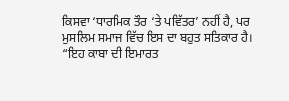ਕਿਸਵਾ ‘ਧਾਰਮਿਕ ਤੌਰ ‘ਤੇ ਪਵਿੱਤਰ’ ਨਹੀਂ ਹੈ, ਪਰ ਮੁਸਲਿਮ ਸਮਾਜ ਵਿੱਚ ਇਸ ਦਾ ਬਹੁਤ ਸਤਿਕਾਰ ਹੈ।
“ਇਹ ਕਾਬਾ ਦੀ ਇਮਾਰਤ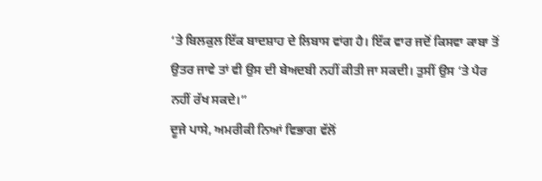‘ਤੇ ਬਿਲਕੁਲ ਇੱਕ ਬਾਦਸ਼ਾਹ ਦੇ ਲਿਬਾਸ ਵਾਂਗ ਹੈ। ਇੱਕ ਵਾਰ ਜਦੋਂ ਕਿਸਵਾ ਕਾਬਾ ਤੋਂ ਉਤਰ ਜਾਵੇ ਤਾਂ ਵੀ ਉਸ ਦੀ ਬੇਅਦਬੀ ਨਹੀਂ ਕੀਤੀ ਜਾ ਸਕਦੀ। ਤੁਸੀਂ ਉਸ ‘ਤੇ ਪੈਰ ਨਹੀਂ ਰੱਖ ਸਕਦੇ।”
ਦੂਜੇ ਪਾਸੇ, ਅਮਰੀਕੀ ਨਿਆਂ ਵਿਭਾਗ ਵੱਲੋਂ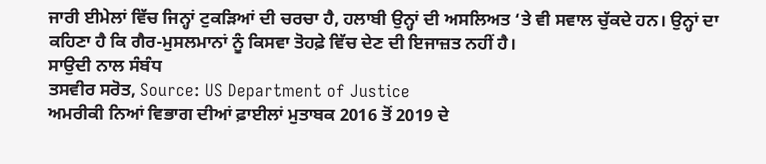ਜਾਰੀ ਈਮੇਲਾਂ ਵਿੱਚ ਜਿਨ੍ਹਾਂ ਟੁਕੜਿਆਂ ਦੀ ਚਰਚਾ ਹੈ, ਹਲਾਬੀ ਉਨ੍ਹਾਂ ਦੀ ਅਸਲਿਅਤ ‘ਤੇ ਵੀ ਸਵਾਲ ਚੁੱਕਦੇ ਹਨ। ਉਨ੍ਹਾਂ ਦਾ ਕਹਿਣਾ ਹੈ ਕਿ ਗੈਰ-ਮੁਸਲਮਾਨਾਂ ਨੂੰ ਕਿਸਵਾ ਤੋਹਫ਼ੇ ਵਿੱਚ ਦੇਣ ਦੀ ਇਜਾਜ਼ਤ ਨਹੀਂ ਹੈ।
ਸਾਉਦੀ ਨਾਲ ਸੰਬੰਧ
ਤਸਵੀਰ ਸਰੋਤ, Source: US Department of Justice
ਅਮਰੀਕੀ ਨਿਆਂ ਵਿਭਾਗ ਦੀਆਂ ਫ਼ਾਈਲਾਂ ਮੁਤਾਬਕ 2016 ਤੋਂ 2019 ਦੇ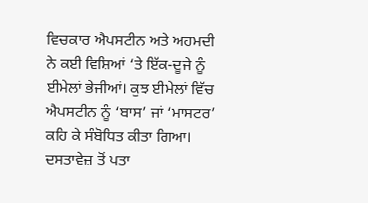ਵਿਚਕਾਰ ਐਪਸਟੀਨ ਅਤੇ ਅਹਮਦੀ ਨੇ ਕਈ ਵਿਸ਼ਿਆਂ ‘ਤੇ ਇੱਕ-ਦੂਜੇ ਨੂੰ ਈਮੇਲਾਂ ਭੇਜੀਆਂ। ਕੁਝ ਈਮੇਲਾਂ ਵਿੱਚ ਐਪਸਟੀਨ ਨੂੰ ‘ਬਾਸ’ ਜਾਂ ‘ਮਾਸਟਰ’ ਕਹਿ ਕੇ ਸੰਬੋਧਿਤ ਕੀਤਾ ਗਿਆ। ਦਸਤਾਵੇਜ਼ ਤੋਂ ਪਤਾ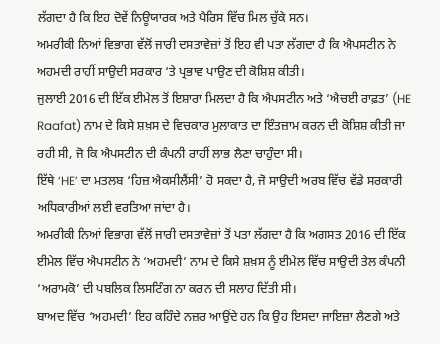ਲੱਗਦਾ ਹੈ ਕਿ ਇਹ ਦੋਵੇਂ ਨਿਊਯਾਰਕ ਅਤੇ ਪੈਰਿਸ ਵਿੱਚ ਮਿਲ ਚੁੱਕੇ ਸਨ।
ਅਮਰੀਕੀ ਨਿਆਂ ਵਿਭਾਗ ਵੱਲੋਂ ਜਾਰੀ ਦਸਤਾਵੇਜ਼ਾਂ ਤੋਂ ਇਹ ਵੀ ਪਤਾ ਲੱਗਦਾ ਹੈ ਕਿ ਐਪਸਟੀਨ ਨੇ ਅਹਮਦੀ ਰਾਹੀਂ ਸਾਉਦੀ ਸਰਕਾਰ ‘ਤੇ ਪ੍ਰਭਾਵ ਪਾਉਣ ਦੀ ਕੋਸ਼ਿਸ਼ ਕੀਤੀ।
ਜੁਲਾਈ 2016 ਦੀ ਇੱਕ ਈਮੇਲ ਤੋਂ ਇਸ਼ਾਰਾ ਮਿਲਦਾ ਹੈ ਕਿ ਐਪਸਟੀਨ ਅਤੇ ‘ਐਚਈ ਰਾਫ਼ਤ’ (HE Raafat) ਨਾਮ ਦੇ ਕਿਸੇ ਸ਼ਖ਼ਸ ਦੇ ਵਿਚਕਾਰ ਮੁਲਾਕਾਤ ਦਾ ਇੰਤਜ਼ਾਮ ਕਰਨ ਦੀ ਕੋਸ਼ਿਸ਼ ਕੀਤੀ ਜਾ ਰਹੀ ਸੀ, ਜੋ ਕਿ ਐਪਸਟੀਨ ਦੀ ਕੰਪਨੀ ਰਾਹੀਂ ਲਾਭ ਲੈਣਾ ਚਾਹੁੰਦਾ ਸੀ।
ਇੱਥੇ ‘HE’ ਦਾ ਮਤਲਬ ‘ਹਿਜ਼ ਐਕਸੀਲੈਂਸੀ’ ਹੋ ਸਕਦਾ ਹੈ, ਜੋ ਸਾਉਦੀ ਅਰਬ ਵਿੱਚ ਵੱਡੇ ਸਰਕਾਰੀ ਅਧਿਕਾਰੀਆਂ ਲਈ ਵਰਤਿਆ ਜਾਂਦਾ ਹੈ।
ਅਮਰੀਕੀ ਨਿਆਂ ਵਿਭਾਗ ਵੱਲੋਂ ਜਾਰੀ ਦਸਤਾਵੇਜ਼ਾਂ ਤੋਂ ਪਤਾ ਲੱਗਦਾ ਹੈ ਕਿ ਅਗਸਤ 2016 ਦੀ ਇੱਕ ਈਮੇਲ ਵਿੱਚ ਐਪਸਟੀਨ ਨੇ ‘ਅਹਮਦੀ’ ਨਾਮ ਦੇ ਕਿਸੇ ਸ਼ਖ਼ਸ ਨੂੰ ਈਮੇਲ ਵਿੱਚ ਸਾਉਦੀ ਤੇਲ ਕੰਪਨੀ ‘ਅਰਾਮਕੋ’ ਦੀ ਪਬਲਿਕ ਲਿਸਟਿੰਗ ਨਾ ਕਰਨ ਦੀ ਸਲਾਹ ਦਿੱਤੀ ਸੀ।
ਬਾਅਦ ਵਿੱਚ ‘ਅਹਮਦੀ’ ਇਹ ਕਹਿੰਦੇ ਨਜ਼ਰ ਆਉਂਦੇ ਹਨ ਕਿ ਉਹ ਇਸਦਾ ਜਾਇਜ਼ਾ ਲੈਣਗੇ ਅਤੇ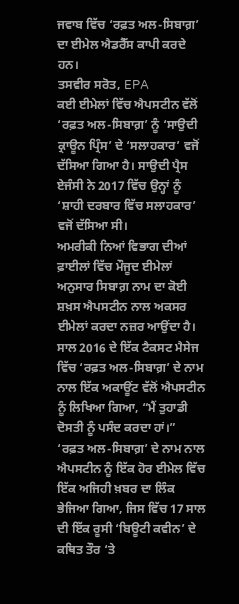ਜਵਾਬ ਵਿੱਚ ‘ਰਫ਼ਤ ਅਲ-ਸਿਬਾਗ਼’ ਦਾ ਈਮੇਲ ਐਡਰੈੱਸ ਕਾਪੀ ਕਰਦੇ ਹਨ।
ਤਸਵੀਰ ਸਰੋਤ, EPA
ਕਈ ਈਮੇਲਾਂ ਵਿੱਚ ਐਪਸਟੀਨ ਵੱਲੋਂ ‘ਰਫ਼ਤ ਅਲ-ਸਿਬਾਗ਼’ ਨੂੰ ‘ਸਾਉਦੀ ਕ੍ਰਾਊਨ ਪ੍ਰਿੰਸ’ ਦੇ ‘ਸਲਾਹਕਾਰ’ ਵਜੋਂ ਦੱਸਿਆ ਗਿਆ ਹੈ। ਸਾਉਦੀ ਪ੍ਰੈਸ ਏਜੰਸੀ ਨੇ 2017 ਵਿੱਚ ਉਨ੍ਹਾਂ ਨੂੰ ‘ਸ਼ਾਹੀ ਦਰਬਾਰ ਵਿੱਚ ਸਲਾਹਕਾਰ’ ਵਜੋਂ ਦੱਸਿਆ ਸੀ।
ਅਮਰੀਕੀ ਨਿਆਂ ਵਿਭਾਗ ਦੀਆਂ ਫ਼ਾਈਲਾਂ ਵਿੱਚ ਮੌਜੂਦ ਈਮੇਲਾਂ ਅਨੁਸਾਰ ਸਿਬਾਗ਼ ਨਾਮ ਦਾ ਕੋਈ ਸ਼ਖ਼ਸ ਐਪਸਟੀਨ ਨਾਲ ਅਕਸਰ ਈਮੇਲਾਂ ਕਰਦਾ ਨਜ਼ਰ ਆਉਂਦਾ ਹੈ।
ਸਾਲ 2016 ਦੇ ਇੱਕ ਟੈਕਸਟ ਮੈਸੇਜ ਵਿੱਚ ‘ਰਫ਼ਤ ਅਲ-ਸਿਬਾਗ਼’ ਦੇ ਨਾਮ ਨਾਲ ਇੱਕ ਅਕਾਊਂਟ ਵੱਲੋਂ ਐਪਸਟੀਨ ਨੂੰ ਲਿਖਿਆ ਗਿਆ, “ਮੈਂ ਤੁਹਾਡੀ ਦੋਸਤੀ ਨੂੰ ਪਸੰਦ ਕਰਦਾ ਹਾਂ।”
‘ਰਫ਼ਤ ਅਲ-ਸਿਬਾਗ਼’ ਦੇ ਨਾਮ ਨਾਲ ਐਪਸਟੀਨ ਨੂੰ ਇੱਕ ਹੋਰ ਈਮੇਲ ਵਿੱਚ ਇੱਕ ਅਜਿਹੀ ਖ਼ਬਰ ਦਾ ਲਿੰਕ ਭੇਜਿਆ ਗਿਆ, ਜਿਸ ਵਿੱਚ 17 ਸਾਲ ਦੀ ਇੱਕ ਰੂਸੀ ‘ਬਿਊਟੀ ਕਵੀਨ’ ਦੇ ਕਥਿਤ ਤੌਰ ‘ਤੇ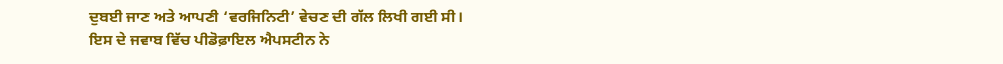ਦੁਬਈ ਜਾਣ ਅਤੇ ਆਪਣੀ ‘ਵਰਜਿਨਿਟੀ’ ਵੇਚਣ ਦੀ ਗੱਲ ਲਿਖੀ ਗਈ ਸੀ।
ਇਸ ਦੇ ਜਵਾਬ ਵਿੱਚ ਪੀਡੋਫ਼ਾਇਲ ਐਪਸਟੀਨ ਨੇ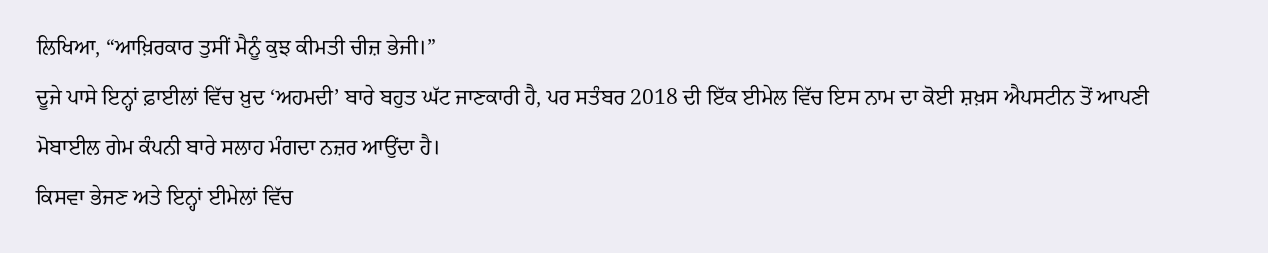ਲਿਖਿਆ, “ਆਖ਼ਿਰਕਾਰ ਤੁਸੀਂ ਮੈਨੂੰ ਕੁਝ ਕੀਮਤੀ ਚੀਜ਼ ਭੇਜੀ।”
ਦੂਜੇ ਪਾਸੇ ਇਨ੍ਹਾਂ ਫ਼ਾਈਲਾਂ ਵਿੱਚ ਖ਼ੁਦ ‘ਅਹਮਦੀ’ ਬਾਰੇ ਬਹੁਤ ਘੱਟ ਜਾਣਕਾਰੀ ਹੈ, ਪਰ ਸਤੰਬਰ 2018 ਦੀ ਇੱਕ ਈਮੇਲ ਵਿੱਚ ਇਸ ਨਾਮ ਦਾ ਕੋਈ ਸ਼ਖ਼ਸ ਐਪਸਟੀਨ ਤੋਂ ਆਪਣੀ ਮੋਬਾਈਲ ਗੇਮ ਕੰਪਨੀ ਬਾਰੇ ਸਲਾਹ ਮੰਗਦਾ ਨਜ਼ਰ ਆਉਂਦਾ ਹੈ।
ਕਿਸਵਾ ਭੇਜਣ ਅਤੇ ਇਨ੍ਹਾਂ ਈਮੇਲਾਂ ਵਿੱਚ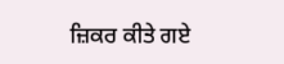ਜ਼ਿਕਰ ਕੀਤੇ ਗਏ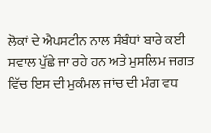ਲੋਕਾਂ ਦੇ ਐਪਸਟੀਨ ਨਾਲ ਸੰਬੰਧਾਂ ਬਾਰੇ ਕਈ ਸਵਾਲ ਪੁੱਛੇ ਜਾ ਰਹੇ ਹਨ ਅਤੇ ਮੁਸਲਿਮ ਜਗਤ ਵਿੱਚ ਇਸ ਦੀ ਮੁਕੰਮਲ ਜਾਂਚ ਦੀ ਮੰਗ ਵਧ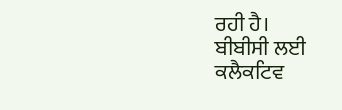ਰਹੀ ਹੈ।
ਬੀਬੀਸੀ ਲਈ ਕਲੈਕਟਿਵ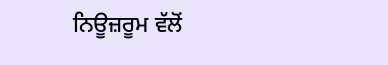ਨਿਊਜ਼ਰੂਮ ਵੱਲੋਂ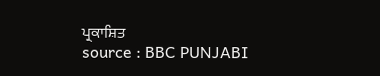ਪ੍ਰਕਾਸ਼ਿਤ
source : BBC PUNJABI